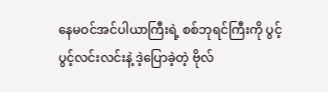နေမဝင်အင်ပါယာကြီးရဲ့ စစ်ဘုရင်ကြီးကို ပွင့်ပွင့်လင်းလင်းနဲ့ ဒဲ့ပြောခဲ့တဲ့ ဗိုလ်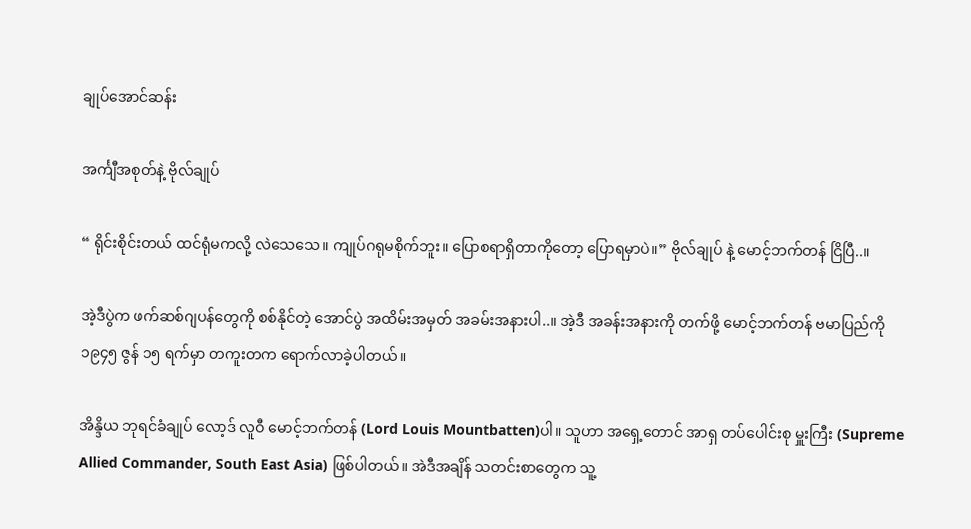ချုပ်အောင်ဆန်း

အင်္ကျီအစုတ်နဲ့ ဗိုလ်ချုပ်

“ ရိုင်းစိုင်းတယ် ထင်ရုံမကလို့ လဲသေသေ။ ကျုပ်ဂရုမစိုက်ဘူး။ ပြောစရာရှိတာကိုတော့ ပြောရမှာပဲ။” ဗိုလ်ချုပ် နဲ့ မောင့်ဘက်တန် ငြိပြီ..။

အဲ့ဒီပွဲက ဖက်ဆစ်ဂျပန်တွေကို စစ်နိုင်တဲ့ အောင်ပွဲ အထိမ်းအမှတ် အခမ်းအနားပါ..။ အဲ့ဒီ အခန်းအနားကို တက်ဖို့ မောင့်ဘက်တန် ဗမာပြည်ကို ၁၉၄၅ ဇွန် ၁၅ ရက်မှာ တကူးတက ရောက်လာခဲ့ပါတယ်။

အိန္ဒိယ ဘုရင်ခံချုပ် လော့ဒ် လူဝီ မောင့်ဘက်တန် (Lord Louis Mountbatten)ပါ။ သူဟာ အရှေ့တောင် အာရှ တပ်ပေါင်းစု မှူးကြီး (Supreme Allied Commander, South East Asia) ဖြစ်ပါတယ်။ အဲဒီအချိန် သတင်းစာတွေက သူ့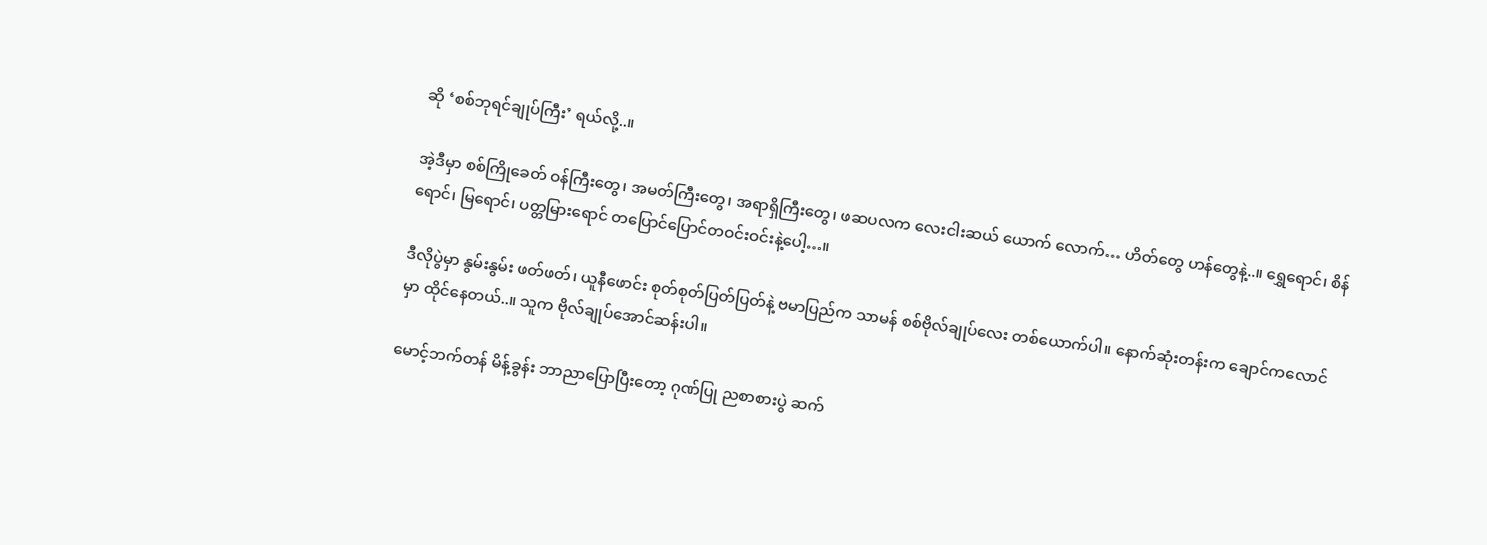ဆို ‘စစ်ဘုရင်ချုပ်ကြီး’ ရယ်လို့..။

အဲ့ဒီမှာ စစ်ကြိုခေတ် ဝန်ကြီးတွေ၊ အမတ်ကြီးတွေ၊ အရာရှိကြီးတွေ၊ ဖဆပလက လေးငါးဆယ် ယောက် လောက်… ဟိတ်တွေ ဟန်တွေနဲ့..။ ရွှေရောင်၊ စိန်ရောင်၊ မြရောင်၊ ပတ္တမြားရောင် တပြောင်ပြောင်တဝင်းဝင်းနဲ့ပေါ့…။

ဒီလိုပွဲမှာ နွမ်းနွမ်း ဖတ်ဖတ်၊ ယူနီဖောင်း စုတ်စုတ်ပြတ်ပြတ်နဲ့ ဗမာပြည်က သာမန် စစ်ဗိုလ်ချုပ်လေး တစ်ယောက်ပါ။ နောက်ဆုံးတန်းက ချောင်ကလောင်မှာ ထိုင်နေတယ်..။ သူက ဗိုလ်ချုပ်အောင်ဆန်းပါ။

မောင့်ဘက်တန် မိန့်ခွန်း ဘာညာပြောပြီးတော့ ဂုဏ်ပြု ညစာစားပွဲ ဆက်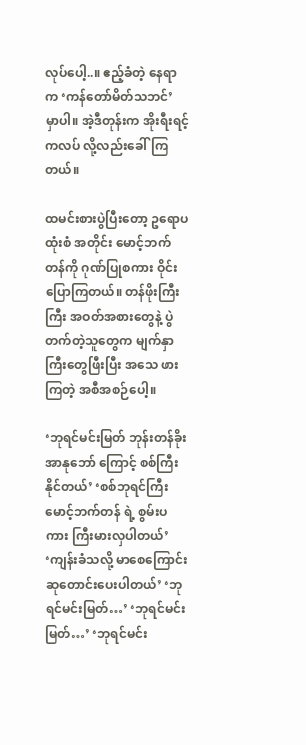လုပ်ပေါ့..။ ဧည့်ခံတဲ့ နေရာက ‘ကန်တော်မိတ်သဘင်’ မှာပါ။ အဲ့ဒီတုန်းက အိုးရီးရင့် ကလပ် လို့လည်းခေါ်ကြတယ်။

ထမင်းစားပွဲပြီးတော့ ဥရောပ ထုံးစံ အတိုင်း မောင့်ဘက်တန်ကို ဂုဏ်ပြုစကား ဝိုင်းပြောကြတယ်။ တန်ဖိုးကြီးကြီး အဝတ်အစားတွေနဲ့ ပွဲတက်တဲ့သူတွေက မျက်နှာကြီးတွေဖြီးပြီး အသေ ဖား ကြတဲ့ အစီအစဉ်ပေါ့။

‘ဘုရင်မင်းမြတ် ဘုန်းတန်ခိုး အာနုဘော် ကြောင့် စစ်ကြီးနိုင်တယ်’ ‘စစ်ဘုရင်ကြီး မောင့်ဘက်တန် ရဲ့ စွမ်းပကား ကြီးမားလှပါတယ်’ ‘ကျန်းခံသလို့ မာစေကြောင်း ဆုတောင်းပေးပါတယ်’ ‘ဘုရင်မင်းမြတ်…’ ‘ဘုရင်မင်းမြတ်…’ ‘ဘုရင်မင်း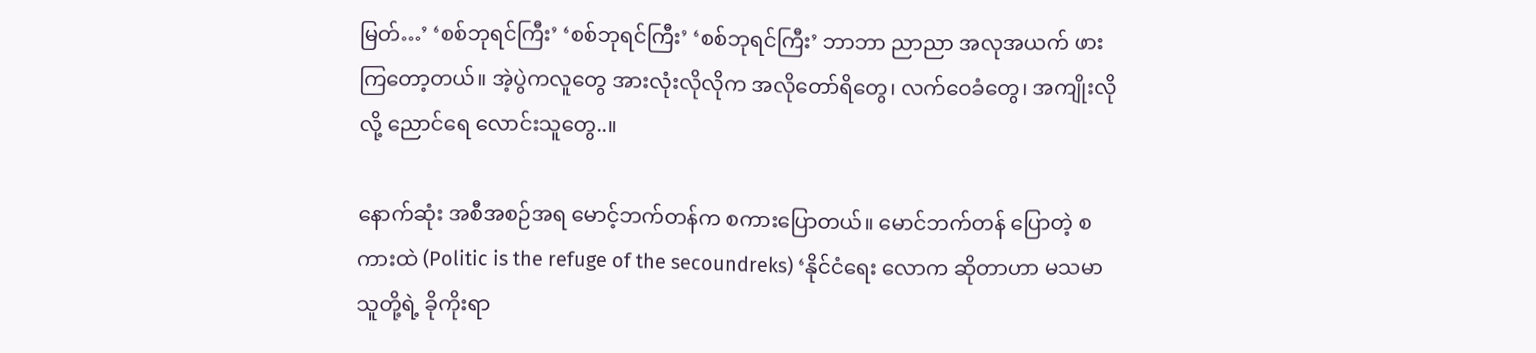မြတ်…’ ‘စစ်ဘုရင်ကြီး’ ‘စစ်ဘုရင်ကြီး’ ‘စစ်ဘုရင်ကြီး’ ဘာဘာ ညာညာ အလုအယက် ဖား ကြတော့တယ်။ အဲ့ပွဲကလူတွေ အားလုံးလိုလိုက အလိုတော်ရိတွေ၊ လက်ဝေခံတွေ၊ အကျိုးလိုလို့ ညောင်ရေ လောင်းသူတွေ..။

နောက်ဆုံး အစီအစဉ်အရ မောင့်ဘက်တန်က စကားပြောတယ်။ မောင်ဘက်တန် ပြောတဲ့ စကားထဲ (Politic is the refuge of the secoundreks) ‘နိုင်ငံရေး လောက ဆိုတာဟာ မသမာသူတို့ရဲ့ ခိုကိုးရာ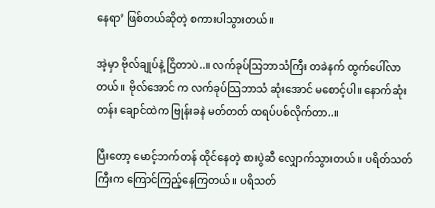နေရာ’ ဖြစ်တယ်ဆိုတဲ့ စကားပါသွားတယ်။

အဲ့မှာ ဗိုလ်ချုပ်နဲ့ ငြိတာပဲ..။ လက်ခုပ်သြဘာသံကြီး တခဲနက် ထွက်ပေါ်လာတယ်။ ဗိုလ်အောင် က လက်ခုပ်သြဘာသံ ဆုံးအောင် မစောင့်ပါ။ နောက်ဆုံးတန်း ချောင်ထဲက ဗြုန်းခနဲ မတ်တတ် ထရပ်ပစ်လိုက်တာ..။

ပြီးတော့ မောင့်ဘက်တန် ထိုင်နေတဲ့ စားပွဲဆီ လျှောက်သွားတယ်။ ပရိတ်သတ်ကြီးက ကြောင်ကြည့်နေကြတယ်။ ပရိသတ်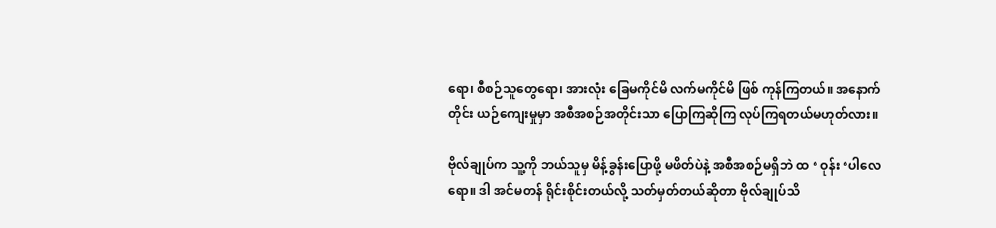ရော၊ စီစဉ်သူတွေရော၊ အားလုံး ခြေမကိုင်မိ လက်မကိုင်မိ ဖြစ် ကုန်ကြတယ်။ အနောက်တိုင်း ယဉ်ကျေးမှုမှာ အစီအစဉ်အတိုင်းသာ ပြောကြဆိုကြ လုပ်ကြရတယ်မဟုတ်လား။

ဗိုလ်ချုပ်က သူ့ကို ဘယ်သူမှ မိန့်ခွန်းပြောဖို့ မဖိတ်ပဲနဲ့ အစီအစဉ်မရှိဘဲ ထ ‘ ဝုန်း ‘ပါလေရော။ ဒါ အင်မတန် ရိုင်းစိုင်းတယ်လို့ သတ်မှတ်တယ်ဆိုတာ ဗိုလ်ချုပ်သိ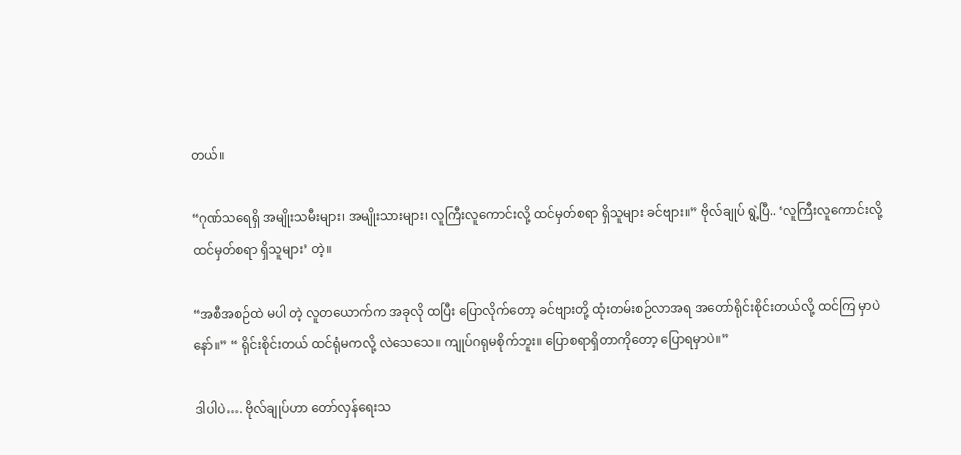တယ်။

“ဂုဏ်သရေရှိ အမျိုးသမီးများ၊ အမျိုးသားများ၊ လူကြီးလူကောင်းလို့ ထင်မှတ်စရာ ရှိသူများ ခင်ဗျား။” ဗိုလ်ချုပ် ရွဲ့ပြီ.. ‘လူကြီးလူကောင်းလို့ ထင်မှတ်စရာ ရှိသူများ’ တဲ့။

“အစီအစဉ်ထဲ မပါ တဲ့ လူတယောက်က အခုလို ထပြီး ပြောလိုက်တော့ ခင်ဗျားတို့ ထုံးတမ်းစဉ်လာအရ အတော်ရိုင်းစိုင်းတယ်လို့ ထင်ကြ မှာပဲနော်။” “ ရိုင်းစိုင်းတယ် ထင်ရုံမကလို့ လဲသေသေ။ ကျုပ်ဂရုမစိုက်ဘူး။ ပြောစရာရှိတာကိုတော့ ပြောရမှာပဲ။”

ဒါပါပဲ…. ဗိုလ်ချုပ်ဟာ တော်လှန်ရေးသ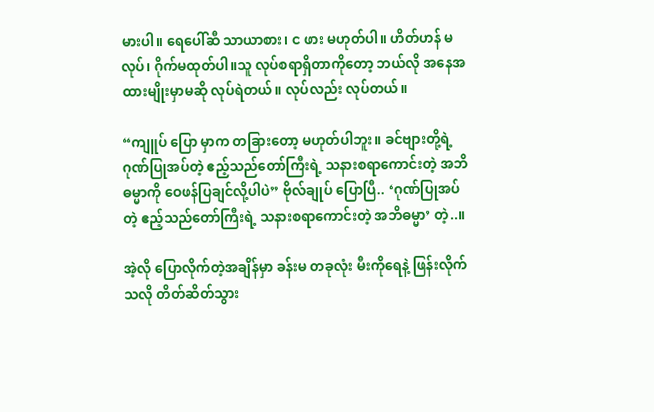မားပါ။ ရေပေါ်ဆီ သာယာစား၊ င ဖား မဟုတ်ပါ။ ဟိတ်ဟန် မလုပ်၊ ဂိုက်မထုတ်ပါ။သူ လုပ်စရာရှိတာကိုတော့ ဘယ်လို အနေအထားမျိုးမှာမဆို လုပ်ရဲတယ်။ လုပ်လည်း လုပ်တယ်။

“ကျူပ် ပြော မှာက တခြားတော့ မဟုတ်ပါဘူး။ ခင်ဗျားတို့ရဲ့ ဂုဏ်ပြုအပ်တဲ့ ဧည့်သည်တော်ကြီးရဲ့ သနားစရာကောင်းတဲ့ အဘိဓမ္မာကို ဝေဖန်ပြချင်လို့ပါပဲ” ဗိုလ်ချုပ် ပြောပြီ.. ‘ဂုဏ်ပြုအပ်တဲ့ ဧည့်သည်တော်ကြီးရဲ့ သနားစရာကောင်းတဲ့ အဘိဓမ္မာ’ တဲ့..။

အဲ့လို ပြောလိုက်တဲ့အချိန်မှာ ခန်းမ တခုလုံး မီးကိုရေနဲ့ ဖြန်းလိုက်သလို တိတ်ဆိတ်သွား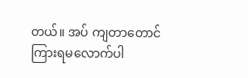တယ်။ အပ် ကျတာတောင် ကြားရမလောက်ပါ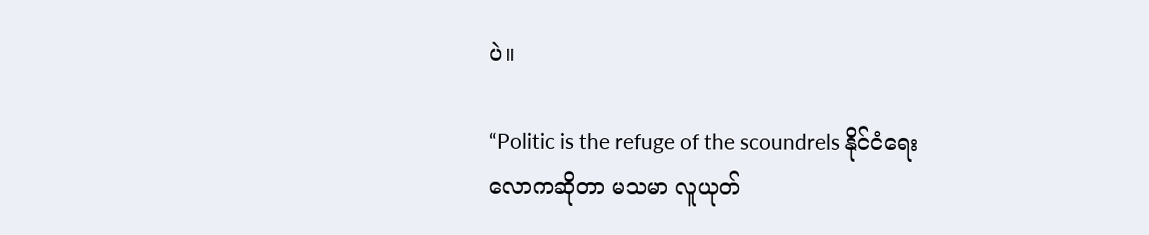ပဲ။

“Politic is the refuge of the scoundrels နိုင်ငံရေး လောကဆိုတာ မသမာ လူယုတ်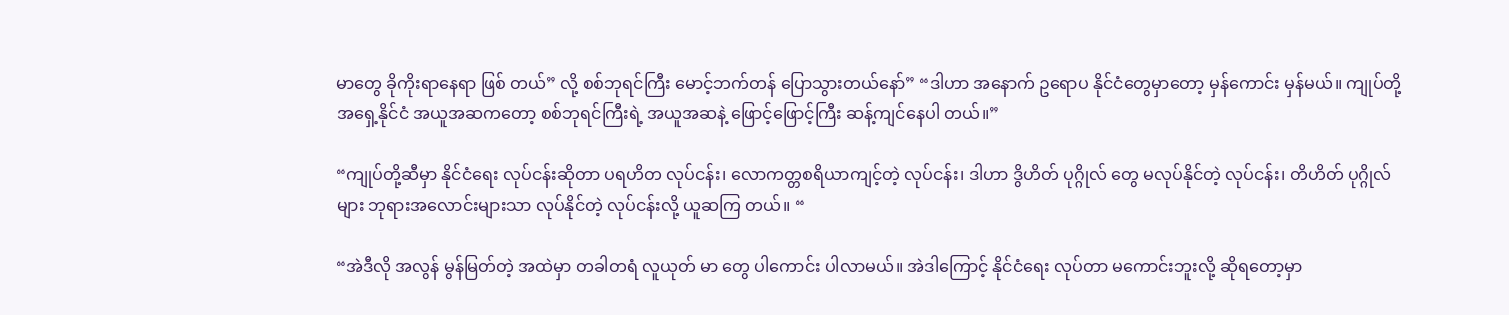မာတွေ ခိုကိုးရာနေရာ ဖြစ် တယ်” လို့ စစ်ဘုရင်ကြီး မောင့်ဘက်တန် ပြောသွားတယ်နော်” “ဒါဟာ အနောက် ဥရောပ နိုင်ငံတွေမှာတော့ မှန်ကောင်း မှန်မယ်။ ကျုပ်တို့ အရှေ့နိုင်ငံ အယူအဆကတော့ စစ်ဘုရင်ကြီးရဲ့ အယူအဆနဲ့ ဖြောင့်ဖြောင့်ကြီး ဆန့်ကျင်နေပါ တယ်။”

“ကျုပ်တို့ဆီမှာ နိုင်ငံရေး လုပ်ငန်းဆိုတာ ပရဟိတ လုပ်ငန်း၊ လောကတ္တစရိယာကျင့်တဲ့ လုပ်ငန်း၊ ဒါဟာ ဒွိဟိတ် ပုဂ္ဂိုလ် တွေ မလုပ်နိုင်တဲ့ လုပ်ငန်း၊ တိဟိတ် ပုဂ္ဂိုလ်များ ဘုရားအလောင်းများသာ လုပ်နိုင်တဲ့ လုပ်ငန်းလို့ ယူဆကြ တယ်။ “

“အဲဒီလို အလွန် မွန်မြတ်တဲ့ အထဲမှာ တခါတရံ လူယုတ် မာ တွေ ပါကောင်း ပါလာမယ်။ အဲဒါကြောင့် နိုင်ငံရေး လုပ်တာ မကောင်းဘူးလို့ ဆိုရတော့မှာ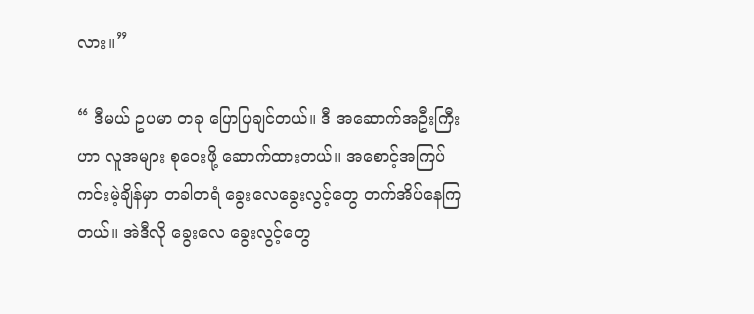လား။”

“ ဒီမယ် ဥပမာ တခု ပြောပြချင်တယ်။ ဒီ အဆောက်အဦးကြီးဟာ လူအများ စုဝေးဖို့ ဆောက်ထားတယ်။ အစောင့်အကြပ် ကင်းမဲ့ချိန်မှာ တခါတရံ ခွေးလေခွေးလွင့်တွေ တက်အိပ်နေကြတယ်။ အဲဒီလို ခွေးလေ ခွေးလွင့်တွေ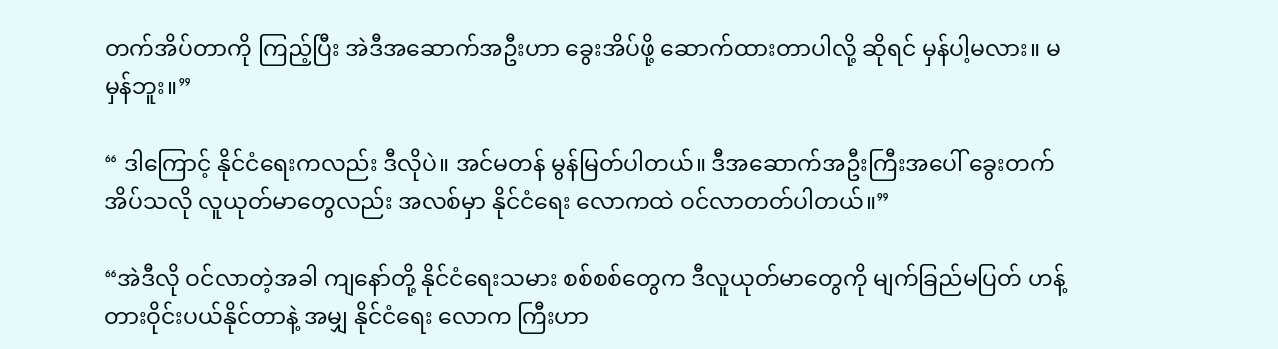တက်အိပ်တာကို ကြည့်ပြီး အဲဒီအဆောက်အဦးဟာ ခွေးအိပ်ဖို့ ဆောက်ထားတာပါလို့ ဆိုရင် မှန်ပါ့မလား။ မမှန်ဘူး။”

“ ဒါကြောင့် နိုင်ငံရေးကလည်း ဒီလိုပဲ။ အင်မတန် မွန်မြတ်ပါတယ်။ ဒီအဆောက်အဦးကြီးအပေါ် ခွေးတက်အိပ်သလို လူယုတ်မာတွေလည်း အလစ်မှာ နိုင်ငံရေး လောကထဲ ဝင်လာတတ်ပါတယ်။”

“အဲဒီလို ဝင်လာတဲ့အခါ ကျနော်တို့ နိုင်ငံရေးသမား စစ်စစ်တွေက ဒီလူယုတ်မာတွေကို မျက်ခြည်မပြတ် ဟန့်တားဝိုင်းပယ်နိုင်တာနဲ့ အမျှ နိုင်ငံရေး လောက ကြီးဟာ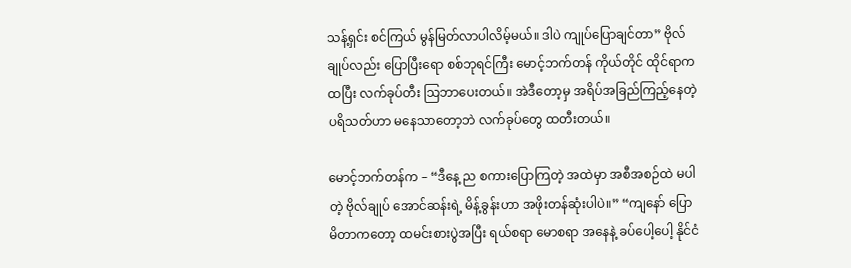သန့်ရှင်း စင်ကြယ် မွန်မြတ်လာပါလိမ့်မယ်။ ဒါပဲ ကျုပ်ပြောချင်တာ” ဗိုလ်ချုပ်လည်း ပြောပြီးရော စစ်ဘုရင်ကြီး မောင့်ဘက်တန် ကိုယ်တိုင် ထိုင်ရာကထပြီး လက်ခုပ်တီး သြဘာပေးတယ်။ အဲဒီတော့မှ အရိပ်အခြည်ကြည့်နေတဲ့ ပရိသတ်ဟာ မနေသာတော့ဘဲ လက်ခုပ်တွေ ထတီးတယ်။

မောင့်ဘက်တန်က – “ဒီနေ့ ည စကားပြောကြတဲ့ အထဲမှာ အစီအစဉ်ထဲ မပါတဲ့ ဗိုလ်ချုပ် အောင်ဆန်းရဲ့ မိန့်ခွန်းဟာ အဖိုးတန်ဆုံးပါပဲ။” “ကျနော် ပြောမိတာကတော့ ထမင်းစားပွဲအပြီး ရယ်စရာ မောစရာ အနေနဲ့ ခပ်ပေါ့ပေါ့ နိုင်ငံ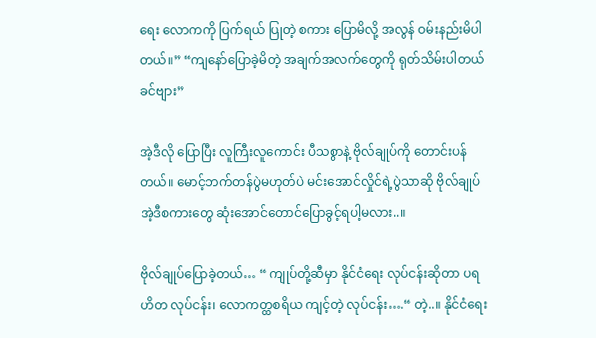ရေး လောကကို ပြက်ရယ် ပြုတဲ့ စကား ပြောမိလို့ အလွန် ဝမ်းနည်းမိပါတယ်။” “ကျနော်ပြောခဲ့မိတဲ့ အချက်အလက်တွေကို ရုတ်သိမ်းပါတယ် ခင်ဗျား”

အဲ့ဒီလို ပြောပြီး လူကြီးလူကောင်း ပီသစွာနဲ့ ဗိုလ်ချုပ်ကို တောင်းပန်တယ်။ မောင့်ဘက်တန်ပွဲမဟုတ်ပဲ မင်းအောင်လှိုင်ရဲ့ပွဲသာဆို ဗိုလ်ချုပ် အဲ့ဒီစကားတွေ ဆုံးအောင်တောင်ပြောခွင့်ရပါ့မလား..။

ဗိုလ်ချုပ်ပြောခဲ့တယ်… “ ကျုပ်တို့ဆီမှာ နိုင်ငံရေး လုပ်ငန်းဆိုတာ ပရဟိတ လုပ်ငန်း၊ လောကတ္ထစရိယ ကျင့်တဲ့ လုပ်ငန်း….“ တဲ့..။ နိုင်ငံရေး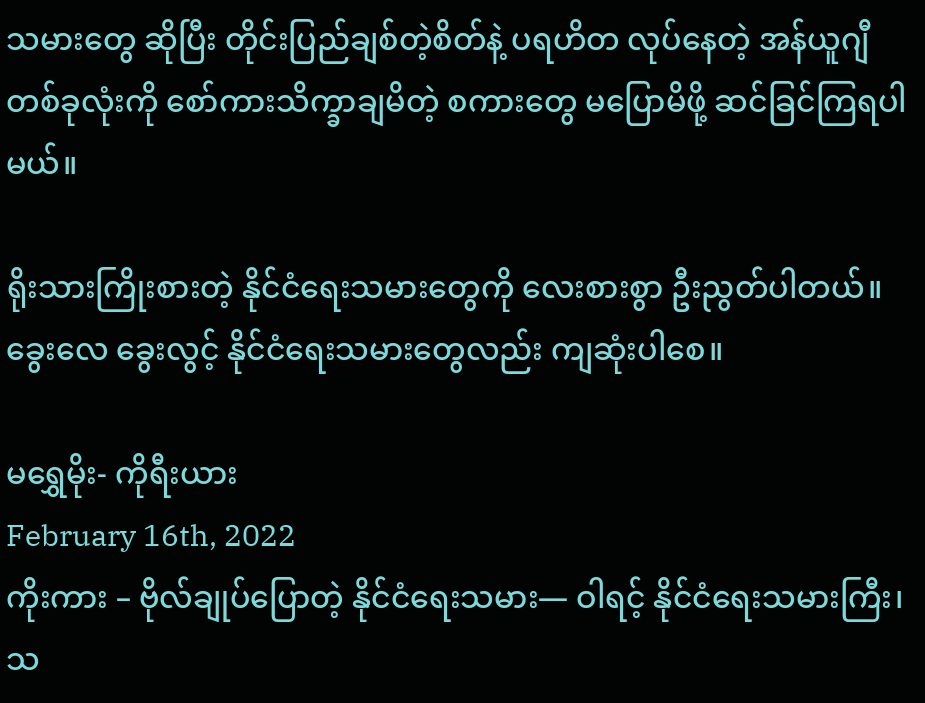သမားတွေ ဆိုပြီး တိုင်းပြည်ချစ်တဲ့စိတ်နဲ့ ပရဟိတ လုပ်နေတဲ့ အန်ယူဂျီ တစ်ခုလုံးကို စော်ကားသိက္ခာချမိတဲ့ စကားတွေ မပြောမိဖို့ ဆင်ခြင်ကြရပါမယ်။

ရိုးသားကြိုးစားတဲ့ နိုင်ငံရေးသမားတွေကို လေးစားစွာ ဦးညွတ်ပါတယ်။ ခွေးလေ ခွေးလွင့် နိုင်ငံရေးသမားတွေလည်း ကျဆုံးပါစေ။

မရွှေမိုး- ကိုရီးယား
February 16th, 2022
ကိုးကား – ဗိုလ်ချုပ်ပြောတဲ့ နိုင်ငံရေးသမား— ဝါရင့် နိုင်ငံရေးသမားကြီး၊ သ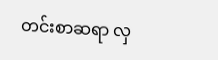တင်းစာဆရာ လှ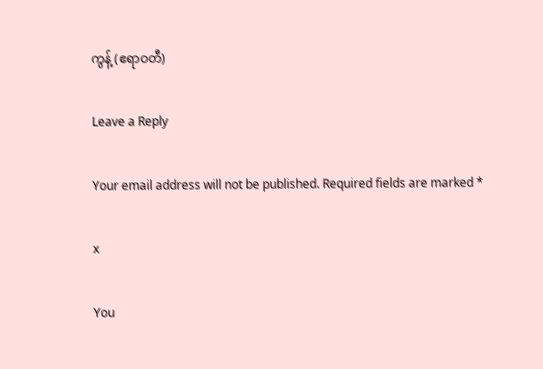ကွန့် (ဧရာဝတီ)

Leave a Reply

Your email address will not be published. Required fields are marked *

x

You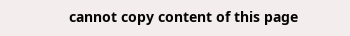cannot copy content of this page